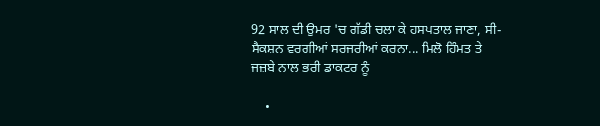92 ਸਾਲ ਦੀ ਉਮਰ 'ਚ ਗੱਡੀ ਚਲਾ ਕੇ ਹਸਪਤਾਲ ਜਾਣਾ, ਸੀ-ਸੈਕਸ਼ਨ ਵਰਗੀਆਂ ਸਰਜਰੀਆਂ ਕਰਨਾ... ਮਿਲੋ ਹਿੰਮਤ ਤੇ ਜਜ਼ਬੇ ਨਾਲ ਭਰੀ ਡਾਕਟਰ ਨੂੰ

    •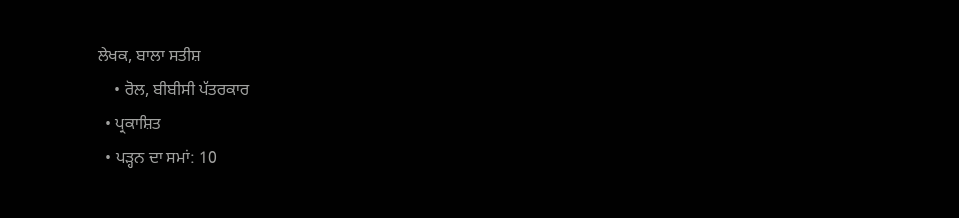ਲੇਖਕ, ਬਾਲਾ ਸਤੀਸ਼
    • ਰੋਲ, ਬੀਬੀਸੀ ਪੱਤਰਕਾਰ
  • ਪ੍ਰਕਾਸ਼ਿਤ
  • ਪੜ੍ਹਨ ਦਾ ਸਮਾਂ: 10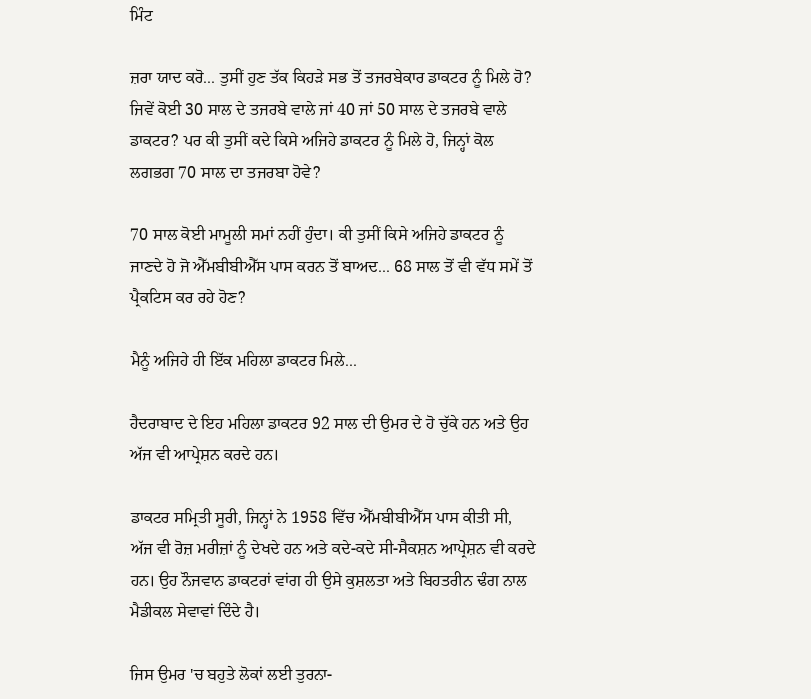ਮਿੰਟ

ਜ਼ਰਾ ਯਾਦ ਕਰੋ... ਤੁਸੀਂ ਹੁਣ ਤੱਕ ਕਿਹੜੇ ਸਭ ਤੋਂ ਤਜਰਬੇਕਾਰ ਡਾਕਟਰ ਨੂੰ ਮਿਲੇ ਹੋ? ਜਿਵੇਂ ਕੋਈ 30 ਸਾਲ ਦੇ ਤਜਰਬੇ ਵਾਲੇ ਜਾਂ 40 ਜਾਂ 50 ਸਾਲ ਦੇ ਤਜਰਬੇ ਵਾਲੇ ਡਾਕਟਰ? ਪਰ ਕੀ ਤੁਸੀਂ ਕਦੇ ਕਿਸੇ ਅਜਿਹੇ ਡਾਕਟਰ ਨੂੰ ਮਿਲੇ ਹੋ, ਜਿਨ੍ਹਾਂ ਕੋਲ ਲਗਭਗ 70 ਸਾਲ ਦਾ ਤਜਰਬਾ ਹੋਵੇ?

70 ਸਾਲ ਕੋਈ ਮਾਮੂਲੀ ਸਮਾਂ ਨਹੀਂ ਹੁੰਦਾ। ਕੀ ਤੁਸੀਂ ਕਿਸੇ ਅਜਿਹੇ ਡਾਕਟਰ ਨੂੰ ਜਾਣਦੇ ਹੋ ਜੋ ਐੱਮਬੀਬੀਐੱਸ ਪਾਸ ਕਰਨ ਤੋਂ ਬਾਅਦ... 68 ਸਾਲ ਤੋਂ ਵੀ ਵੱਧ ਸਮੇਂ ਤੋਂ ਪ੍ਰੈਕਟਿਸ ਕਰ ਰਹੇ ਹੋਣ?

ਮੈਨੂੰ ਅਜਿਹੇ ਹੀ ਇੱਕ ਮਹਿਲਾ ਡਾਕਟਰ ਮਿਲੇ...

ਹੈਦਰਾਬਾਦ ਦੇ ਇਹ ਮਹਿਲਾ ਡਾਕਟਰ 92 ਸਾਲ ਦੀ ਉਮਰ ਦੇ ਹੋ ਚੁੱਕੇ ਹਨ ਅਤੇ ਉਹ ਅੱਜ ਵੀ ਆਪ੍ਰੇਸ਼ਨ ਕਰਦੇ ਹਨ।

ਡਾਕਟਰ ਸਮ੍ਰਿਤੀ ਸੂਰੀ, ਜਿਨ੍ਹਾਂ ਨੇ 1958 ਵਿੱਚ ਐੱਮਬੀਬੀਐੱਸ ਪਾਸ ਕੀਤੀ ਸੀ, ਅੱਜ ਵੀ ਰੋਜ਼ ਮਰੀਜ਼ਾਂ ਨੂੰ ਦੇਖਦੇ ਹਨ ਅਤੇ ਕਦੇ-ਕਦੇ ਸੀ-ਸੈਕਸ਼ਨ ਆਪ੍ਰੇਸ਼ਨ ਵੀ ਕਰਦੇ ਹਨ। ਉਹ ਨੌਜਵਾਨ ਡਾਕਟਰਾਂ ਵਾਂਗ ਹੀ ਉਸੇ ਕੁਸ਼ਲਤਾ ਅਤੇ ਬਿਹਤਰੀਨ ਢੰਗ ਨਾਲ ਮੈਡੀਕਲ ਸੇਵਾਵਾਂ ਦਿੰਦੇ ਹੈ।

ਜਿਸ ਉਮਰ 'ਚ ਬਹੁਤੇ ਲੋਕਾਂ ਲਈ ਤੁਰਨਾ-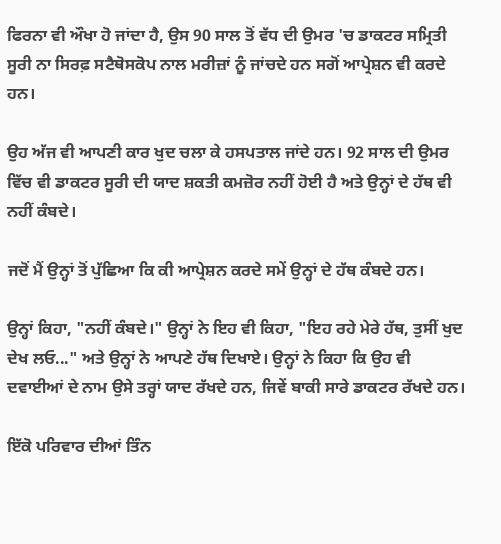ਫਿਰਨਾ ਵੀ ਔਖਾ ਹੋ ਜਾਂਦਾ ਹੈ, ਉਸ 90 ਸਾਲ ਤੋਂ ਵੱਧ ਦੀ ਉਮਰ 'ਚ ਡਾਕਟਰ ਸਮ੍ਰਿਤੀ ਸੂਰੀ ਨਾ ਸਿਰਫ਼ ਸਟੈਥੋਸਕੋਪ ਨਾਲ ਮਰੀਜ਼ਾਂ ਨੂੰ ਜਾਂਚਦੇ ਹਨ ਸਗੋਂ ਆਪ੍ਰੇਸ਼ਨ ਵੀ ਕਰਦੇ ਹਨ।

ਉਹ ਅੱਜ ਵੀ ਆਪਣੀ ਕਾਰ ਖੁਦ ਚਲਾ ਕੇ ਹਸਪਤਾਲ ਜਾਂਦੇ ਹਨ। 92 ਸਾਲ ਦੀ ਉਮਰ ਵਿੱਚ ਵੀ ਡਾਕਟਰ ਸੂਰੀ ਦੀ ਯਾਦ ਸ਼ਕਤੀ ਕਮਜ਼ੋਰ ਨਹੀਂ ਹੋਈ ਹੈ ਅਤੇ ਉਨ੍ਹਾਂ ਦੇ ਹੱਥ ਵੀ ਨਹੀਂ ਕੰਬਦੇ।

ਜਦੋਂ ਮੈਂ ਉਨ੍ਹਾਂ ਤੋਂ ਪੁੱਛਿਆ ਕਿ ਕੀ ਆਪ੍ਰੇਸ਼ਨ ਕਰਦੇ ਸਮੇਂ ਉਨ੍ਹਾਂ ਦੇ ਹੱਥ ਕੰਬਦੇ ਹਨ।

ਉਨ੍ਹਾਂ ਕਿਹਾ, "ਨਹੀਂ ਕੰਬਦੇ।" ਉਨ੍ਹਾਂ ਨੇ ਇਹ ਵੀ ਕਿਹਾ, "ਇਹ ਰਹੇ ਮੇਰੇ ਹੱਥ, ਤੁਸੀਂ ਖੁਦ ਦੇਖ ਲਓ..." ਅਤੇ ਉਨ੍ਹਾਂ ਨੇ ਆਪਣੇ ਹੱਥ ਦਿਖਾਏ। ਉਨ੍ਹਾਂ ਨੇ ਕਿਹਾ ਕਿ ਉਹ ਵੀ ਦਵਾਈਆਂ ਦੇ ਨਾਮ ਉਸੇ ਤਰ੍ਹਾਂ ਯਾਦ ਰੱਖਦੇ ਹਨ, ਜਿਵੇਂ ਬਾਕੀ ਸਾਰੇ ਡਾਕਟਰ ਰੱਖਦੇ ਹਨ।

ਇੱਕੋ ਪਰਿਵਾਰ ਦੀਆਂ ਤਿੰਨ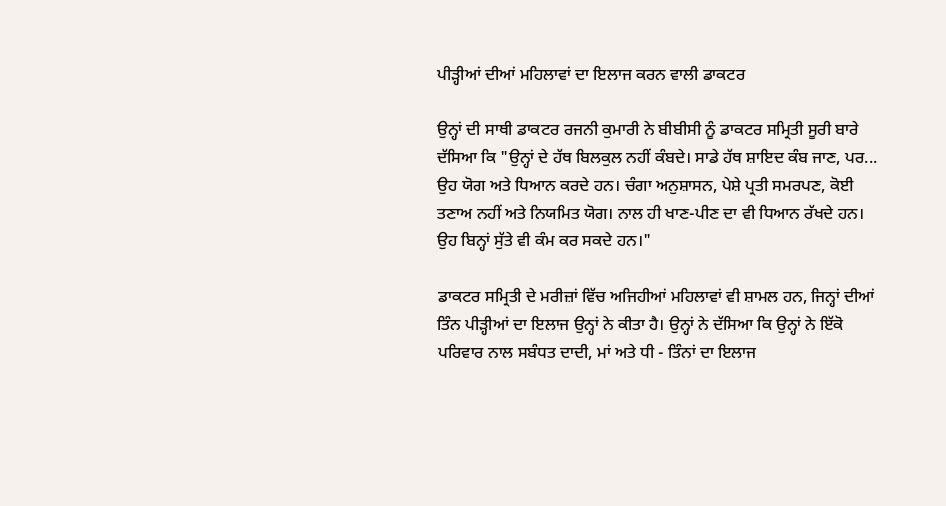ਪੀੜ੍ਹੀਆਂ ਦੀਆਂ ਮਹਿਲਾਵਾਂ ਦਾ ਇਲਾਜ ਕਰਨ ਵਾਲੀ ਡਾਕਟਰ

ਉਨ੍ਹਾਂ ਦੀ ਸਾਥੀ ਡਾਕਟਰ ਰਜਨੀ ਕੁਮਾਰੀ ਨੇ ਬੀਬੀਸੀ ਨੂੰ ਡਾਕਟਰ ਸਮ੍ਰਿਤੀ ਸੂਰੀ ਬਾਰੇ ਦੱਸਿਆ ਕਿ "ਉਨ੍ਹਾਂ ਦੇ ਹੱਥ ਬਿਲਕੁਲ ਨਹੀਂ ਕੰਬਦੇ। ਸਾਡੇ ਹੱਥ ਸ਼ਾਇਦ ਕੰਬ ਜਾਣ, ਪਰ... ਉਹ ਯੋਗ ਅਤੇ ਧਿਆਨ ਕਰਦੇ ਹਨ। ਚੰਗਾ ਅਨੁਸ਼ਾਸਨ, ਪੇਸ਼ੇ ਪ੍ਰਤੀ ਸਮਰਪਣ, ਕੋਈ ਤਣਾਅ ਨਹੀਂ ਅਤੇ ਨਿਯਮਿਤ ਯੋਗ। ਨਾਲ ਹੀ ਖਾਣ-ਪੀਣ ਦਾ ਵੀ ਧਿਆਨ ਰੱਖਦੇ ਹਨ। ਉਹ ਬਿਨ੍ਹਾਂ ਸੁੱਤੇ ਵੀ ਕੰਮ ਕਰ ਸਕਦੇ ਹਨ।"

ਡਾਕਟਰ ਸਮ੍ਰਿਤੀ ਦੇ ਮਰੀਜ਼ਾਂ ਵਿੱਚ ਅਜਿਹੀਆਂ ਮਹਿਲਾਵਾਂ ਵੀ ਸ਼ਾਮਲ ਹਨ, ਜਿਨ੍ਹਾਂ ਦੀਆਂ ਤਿੰਨ ਪੀੜ੍ਹੀਆਂ ਦਾ ਇਲਾਜ ਉਨ੍ਹਾਂ ਨੇ ਕੀਤਾ ਹੈ। ਉਨ੍ਹਾਂ ਨੇ ਦੱਸਿਆ ਕਿ ਉਨ੍ਹਾਂ ਨੇ ਇੱਕੋ ਪਰਿਵਾਰ ਨਾਲ ਸਬੰਧਤ ਦਾਦੀ, ਮਾਂ ਅਤੇ ਧੀ - ਤਿੰਨਾਂ ਦਾ ਇਲਾਜ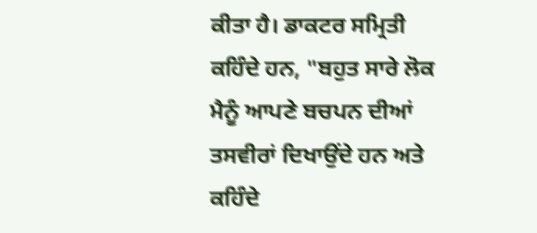ਕੀਤਾ ਹੈ। ਡਾਕਟਰ ਸਮ੍ਰਿਤੀ ਕਹਿੰਦੇ ਹਨ, "ਬਹੁਤ ਸਾਰੇ ਲੋਕ ਮੈਨੂੰ ਆਪਣੇ ਬਚਪਨ ਦੀਆਂ ਤਸਵੀਰਾਂ ਦਿਖਾਉਂਦੇ ਹਨ ਅਤੇ ਕਹਿੰਦੇ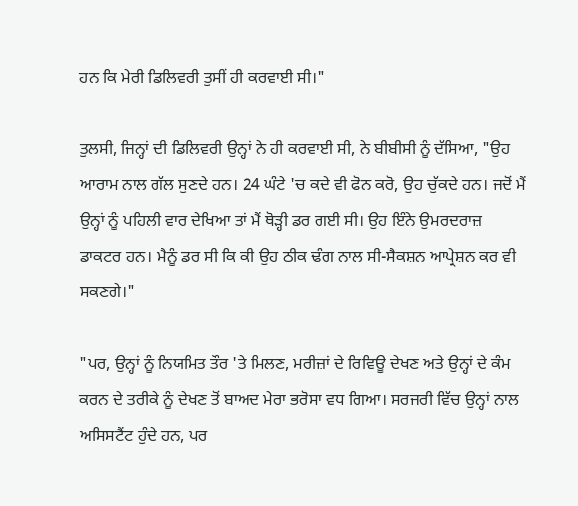ਹਨ ਕਿ ਮੇਰੀ ਡਿਲਿਵਰੀ ਤੁਸੀਂ ਹੀ ਕਰਵਾਈ ਸੀ।"

ਤੁਲਸੀ, ਜਿਨ੍ਹਾਂ ਦੀ ਡਿਲਿਵਰੀ ਉਨ੍ਹਾਂ ਨੇ ਹੀ ਕਰਵਾਈ ਸੀ, ਨੇ ਬੀਬੀਸੀ ਨੂੰ ਦੱਸਿਆ, "ਉਹ ਆਰਾਮ ਨਾਲ ਗੱਲ ਸੁਣਦੇ ਹਨ। 24 ਘੰਟੇ 'ਚ ਕਦੇ ਵੀ ਫੋਨ ਕਰੋ, ਉਹ ਚੁੱਕਦੇ ਹਨ। ਜਦੋਂ ਮੈਂ ਉਨ੍ਹਾਂ ਨੂੰ ਪਹਿਲੀ ਵਾਰ ਦੇਖਿਆ ਤਾਂ ਮੈਂ ਥੋੜ੍ਹੀ ਡਰ ਗਈ ਸੀ। ਉਹ ਇੰਨੇ ਉਮਰਦਰਾਜ਼ ਡਾਕਟਰ ਹਨ। ਮੈਨੂੰ ਡਰ ਸੀ ਕਿ ਕੀ ਉਹ ਠੀਕ ਢੰਗ ਨਾਲ ਸੀ-ਸੈਕਸ਼ਨ ਆਪ੍ਰੇਸ਼ਨ ਕਰ ਵੀ ਸਕਣਗੇ।"

"ਪਰ, ਉਨ੍ਹਾਂ ਨੂੰ ਨਿਯਮਿਤ ਤੌਰ 'ਤੇ ਮਿਲਣ, ਮਰੀਜ਼ਾਂ ਦੇ ਰਿਵਿਊ ਦੇਖਣ ਅਤੇ ਉਨ੍ਹਾਂ ਦੇ ਕੰਮ ਕਰਨ ਦੇ ਤਰੀਕੇ ਨੂੰ ਦੇਖਣ ਤੋਂ ਬਾਅਦ ਮੇਰਾ ਭਰੋਸਾ ਵਧ ਗਿਆ। ਸਰਜਰੀ ਵਿੱਚ ਉਨ੍ਹਾਂ ਨਾਲ ਅਸਿਸਟੈਂਟ ਹੁੰਦੇ ਹਨ, ਪਰ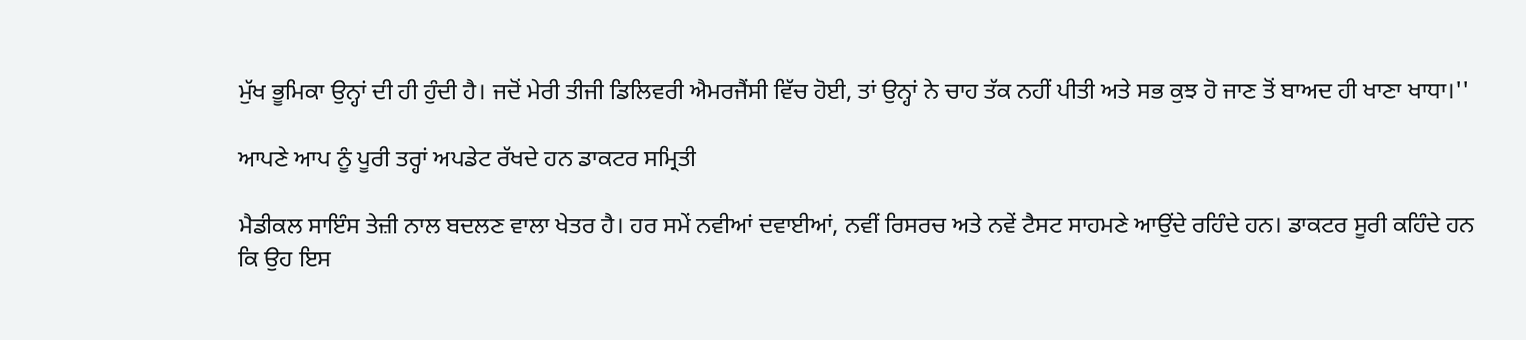ਮੁੱਖ ਭੂਮਿਕਾ ਉਨ੍ਹਾਂ ਦੀ ਹੀ ਹੁੰਦੀ ਹੈ। ਜਦੋਂ ਮੇਰੀ ਤੀਜੀ ਡਿਲਿਵਰੀ ਐਮਰਜੈਂਸੀ ਵਿੱਚ ਹੋਈ, ਤਾਂ ਉਨ੍ਹਾਂ ਨੇ ਚਾਹ ਤੱਕ ਨਹੀਂ ਪੀਤੀ ਅਤੇ ਸਭ ਕੁਝ ਹੋ ਜਾਣ ਤੋਂ ਬਾਅਦ ਹੀ ਖਾਣਾ ਖਾਧਾ।''

ਆਪਣੇ ਆਪ ਨੂੰ ਪੂਰੀ ਤਰ੍ਹਾਂ ਅਪਡੇਟ ਰੱਖਦੇ ਹਨ ਡਾਕਟਰ ਸਮ੍ਰਿਤੀ

ਮੈਡੀਕਲ ਸਾਇੰਸ ਤੇਜ਼ੀ ਨਾਲ ਬਦਲਣ ਵਾਲਾ ਖੇਤਰ ਹੈ। ਹਰ ਸਮੇਂ ਨਵੀਆਂ ਦਵਾਈਆਂ, ਨਵੀਂ ਰਿਸਰਚ ਅਤੇ ਨਵੇਂ ਟੈਸਟ ਸਾਹਮਣੇ ਆਉਂਦੇ ਰਹਿੰਦੇ ਹਨ। ਡਾਕਟਰ ਸੂਰੀ ਕਹਿੰਦੇ ਹਨ ਕਿ ਉਹ ਇਸ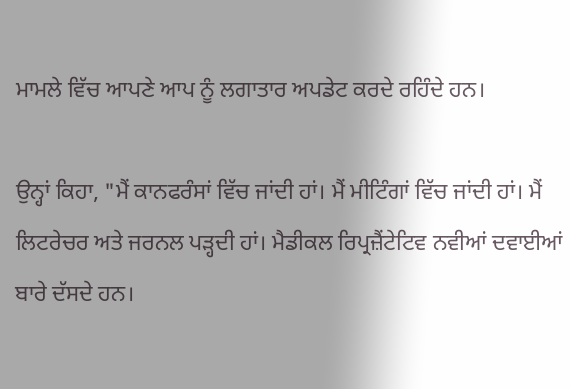ਮਾਮਲੇ ਵਿੱਚ ਆਪਣੇ ਆਪ ਨੂੰ ਲਗਾਤਾਰ ਅਪਡੇਟ ਕਰਦੇ ਰਹਿੰਦੇ ਹਨ।

ਉਨ੍ਹਾਂ ਕਿਹਾ, "ਮੈਂ ਕਾਨਫਰੰਸਾਂ ਵਿੱਚ ਜਾਂਦੀ ਹਾਂ। ਮੈਂ ਮੀਟਿੰਗਾਂ ਵਿੱਚ ਜਾਂਦੀ ਹਾਂ। ਮੈਂ ਲਿਟਰੇਚਰ ਅਤੇ ਜਰਨਲ ਪੜ੍ਹਦੀ ਹਾਂ। ਮੈਡੀਕਲ ਰਿਪ੍ਰਜ਼ੈਂਟੇਟਿਵ ਨਵੀਆਂ ਦਵਾਈਆਂ ਬਾਰੇ ਦੱਸਦੇ ਹਨ।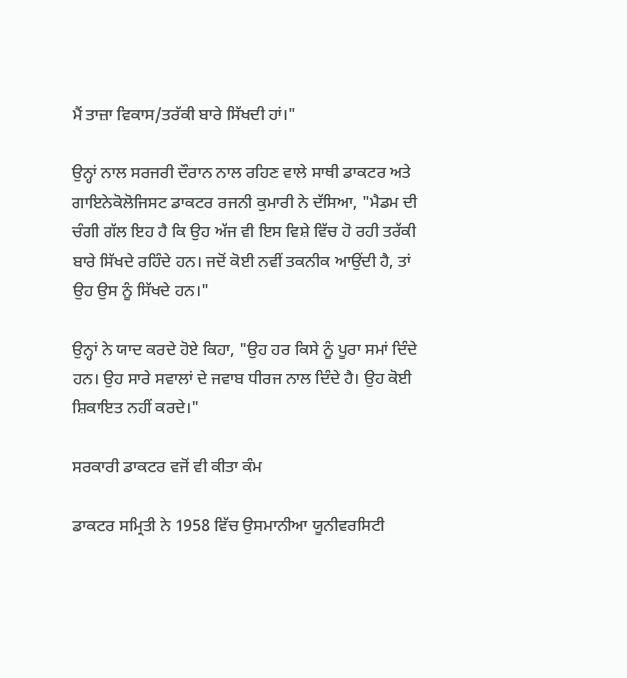ਮੈਂ ਤਾਜ਼ਾ ਵਿਕਾਸ/ਤਰੱਕੀ ਬਾਰੇ ਸਿੱਖਦੀ ਹਾਂ।"

ਉਨ੍ਹਾਂ ਨਾਲ ਸਰਜਰੀ ਦੌਰਾਨ ਨਾਲ ਰਹਿਣ ਵਾਲੇ ਸਾਥੀ ਡਾਕਟਰ ਅਤੇ ਗਾਇਨੇਕੋਲੋਜਿਸਟ ਡਾਕਟਰ ਰਜਨੀ ਕੁਮਾਰੀ ਨੇ ਦੱਸਿਆ, "ਮੈਡਮ ਦੀ ਚੰਗੀ ਗੱਲ ਇਹ ਹੈ ਕਿ ਉਹ ਅੱਜ ਵੀ ਇਸ ਵਿਸ਼ੇ ਵਿੱਚ ਹੋ ਰਹੀ ਤਰੱਕੀ ਬਾਰੇ ਸਿੱਖਦੇ ਰਹਿੰਦੇ ਹਨ। ਜਦੋਂ ਕੋਈ ਨਵੀਂ ਤਕਨੀਕ ਆਉਂਦੀ ਹੈ, ਤਾਂ ਉਹ ਉਸ ਨੂੰ ਸਿੱਖਦੇ ਹਨ।"

ਉਨ੍ਹਾਂ ਨੇ ਯਾਦ ਕਰਦੇ ਹੋਏ ਕਿਹਾ, "ਉਹ ਹਰ ਕਿਸੇ ਨੂੰ ਪੂਰਾ ਸਮਾਂ ਦਿੰਦੇ ਹਨ। ਉਹ ਸਾਰੇ ਸਵਾਲਾਂ ਦੇ ਜਵਾਬ ਧੀਰਜ ਨਾਲ ਦਿੰਦੇ ਹੈ। ਉਹ ਕੋਈ ਸ਼ਿਕਾਇਤ ਨਹੀਂ ਕਰਦੇ।"

ਸਰਕਾਰੀ ਡਾਕਟਰ ਵਜੋਂ ਵੀ ਕੀਤਾ ਕੰਮ

ਡਾਕਟਰ ਸਮ੍ਰਿਤੀ ਨੇ 1958 ਵਿੱਚ ਉਸਮਾਨੀਆ ਯੂਨੀਵਰਸਿਟੀ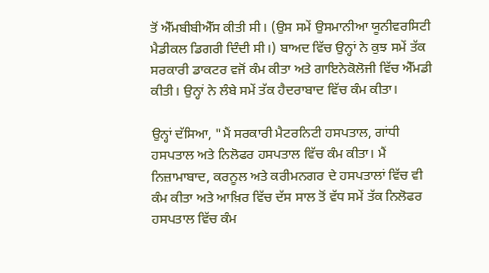ਤੋਂ ਐੱਮਬੀਬੀਐੱਸ ਕੀਤੀ ਸੀ। (ਉਸ ਸਮੇਂ ਉਸਮਾਨੀਆ ਯੂਨੀਵਰਸਿਟੀ ਮੈਡੀਕਲ ਡਿਗਰੀ ਦਿੰਦੀ ਸੀ।) ਬਾਅਦ ਵਿੱਚ ਉਨ੍ਹਾਂ ਨੇ ਕੁਝ ਸਮੇਂ ਤੱਕ ਸਰਕਾਰੀ ਡਾਕਟਰ ਵਜੋਂ ਕੰਮ ਕੀਤਾ ਅਤੇ ਗਾਇਨੇਕੋਲੋਜੀ ਵਿੱਚ ਐੱਮਡੀ ਕੀਤੀ। ਉਨ੍ਹਾਂ ਨੇ ਲੰਬੇ ਸਮੇਂ ਤੱਕ ਹੈਦਰਾਬਾਦ ਵਿੱਚ ਕੰਮ ਕੀਤਾ।

ਉਨ੍ਹਾਂ ਦੱਸਿਆ, "ਮੈਂ ਸਰਕਾਰੀ ਮੈਟਰਨਿਟੀ ਹਸਪਤਾਲ, ਗਾਂਧੀ ਹਸਪਤਾਲ ਅਤੇ ਨਿਲੋਫਰ ਹਸਪਤਾਲ ਵਿੱਚ ਕੰਮ ਕੀਤਾ। ਮੈਂ ਨਿਜ਼ਾਮਾਬਾਦ, ਕਰਨੂਲ ਅਤੇ ਕਰੀਮਨਗਰ ਦੇ ਹਸਪਤਾਲਾਂ ਵਿੱਚ ਵੀ ਕੰਮ ਕੀਤਾ ਅਤੇ ਆਖ਼ਿਰ ਵਿੱਚ ਦੱਸ ਸਾਲ ਤੋਂ ਵੱਧ ਸਮੇਂ ਤੱਕ ਨਿਲੋਫਰ ਹਸਪਤਾਲ ਵਿੱਚ ਕੰਮ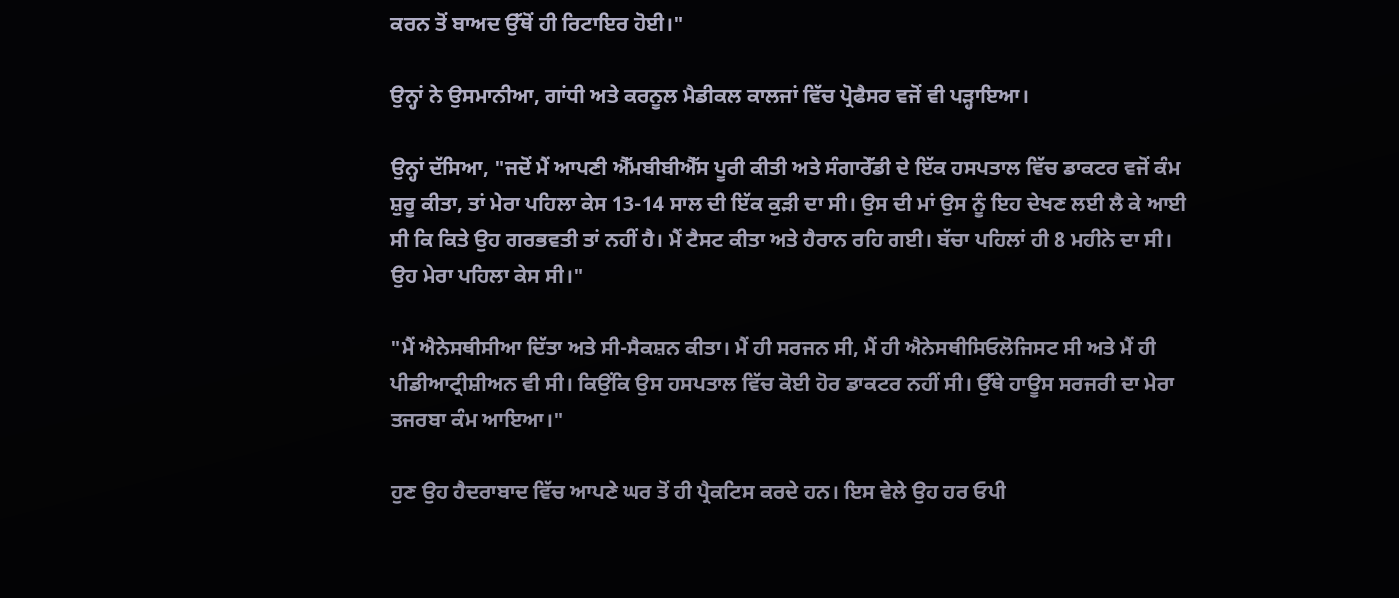ਕਰਨ ਤੋਂ ਬਾਅਦ ਉੱਥੋਂ ਹੀ ਰਿਟਾਇਰ ਹੋਈ।"

ਉਨ੍ਹਾਂ ਨੇ ਉਸਮਾਨੀਆ, ਗਾਂਧੀ ਅਤੇ ਕਰਨੂਲ ਮੈਡੀਕਲ ਕਾਲਜਾਂ ਵਿੱਚ ਪ੍ਰੋਫੈਸਰ ਵਜੋਂ ਵੀ ਪੜ੍ਹਾਇਆ।

ਉਨ੍ਹਾਂ ਦੱਸਿਆ, "ਜਦੋਂ ਮੈਂ ਆਪਣੀ ਐੱਮਬੀਬੀਐੱਸ ਪੂਰੀ ਕੀਤੀ ਅਤੇ ਸੰਗਾਰੇੱਡੀ ਦੇ ਇੱਕ ਹਸਪਤਾਲ ਵਿੱਚ ਡਾਕਟਰ ਵਜੋਂ ਕੰਮ ਸ਼ੁਰੂ ਕੀਤਾ, ਤਾਂ ਮੇਰਾ ਪਹਿਲਾ ਕੇਸ 13-14 ਸਾਲ ਦੀ ਇੱਕ ਕੁੜੀ ਦਾ ਸੀ। ਉਸ ਦੀ ਮਾਂ ਉਸ ਨੂੰ ਇਹ ਦੇਖਣ ਲਈ ਲੈ ਕੇ ਆਈ ਸੀ ਕਿ ਕਿਤੇ ਉਹ ਗਰਭਵਤੀ ਤਾਂ ਨਹੀਂ ਹੈ। ਮੈਂ ਟੈਸਟ ਕੀਤਾ ਅਤੇ ਹੈਰਾਨ ਰਹਿ ਗਈ। ਬੱਚਾ ਪਹਿਲਾਂ ਹੀ 8 ਮਹੀਨੇ ਦਾ ਸੀ। ਉਹ ਮੇਰਾ ਪਹਿਲਾ ਕੇਸ ਸੀ।"

"ਮੈਂ ਐਨੇਸਥੀਸੀਆ ਦਿੱਤਾ ਅਤੇ ਸੀ-ਸੈਕਸ਼ਨ ਕੀਤਾ। ਮੈਂ ਹੀ ਸਰਜਨ ਸੀ, ਮੈਂ ਹੀ ਐਨੇਸਥੀਸਿਓਲੋਜਿਸਟ ਸੀ ਅਤੇ ਮੈਂ ਹੀ ਪੀਡੀਆਟ੍ਰੀਸ਼ੀਅਨ ਵੀ ਸੀ। ਕਿਉਂਕਿ ਉਸ ਹਸਪਤਾਲ ਵਿੱਚ ਕੋਈ ਹੋਰ ਡਾਕਟਰ ਨਹੀਂ ਸੀ। ਉੱਥੇ ਹਾਊਸ ਸਰਜਰੀ ਦਾ ਮੇਰਾ ਤਜਰਬਾ ਕੰਮ ਆਇਆ।"

ਹੁਣ ਉਹ ਹੈਦਰਾਬਾਦ ਵਿੱਚ ਆਪਣੇ ਘਰ ਤੋਂ ਹੀ ਪ੍ਰੈਕਟਿਸ ਕਰਦੇ ਹਨ। ਇਸ ਵੇਲੇ ਉਹ ਹਰ ਓਪੀ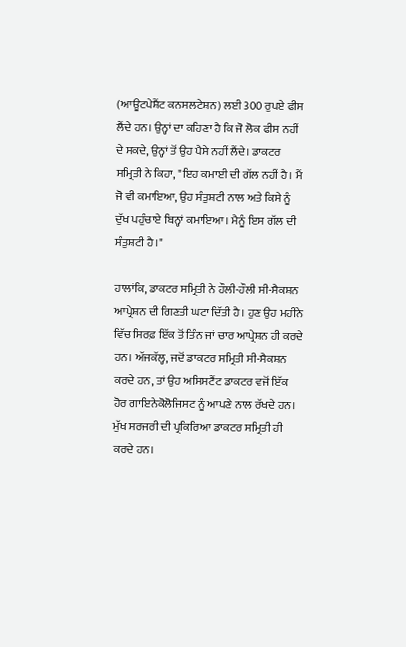(ਆਊਟਪੇਸ਼ੈਂਟ ਕਨਸਲਟੇਸ਼ਨ) ਲਈ 300 ਰੁਪਏ ਫੀਸ ਲੈਂਦੇ ਹਨ। ਉਨ੍ਹਾਂ ਦਾ ਕਹਿਣਾ ਹੈ ਕਿ ਜੋ ਲੋਕ ਫੀਸ ਨਹੀਂ ਦੇ ਸਕਦੇ, ਉਨ੍ਹਾਂ ਤੋਂ ਉਹ ਪੈਸੇ ਨਹੀਂ ਲੈਂਦੇ। ਡਾਕਟਰ ਸਮ੍ਰਿਤੀ ਨੇ ਕਿਹਾ, "ਇਹ ਕਮਾਈ ਦੀ ਗੱਲ ਨਹੀਂ ਹੈ। ਮੈਂ ਜੋ ਵੀ ਕਮਾਇਆ, ਉਹ ਸੰਤੁਸ਼ਟੀ ਨਾਲ ਅਤੇ ਕਿਸੇ ਨੂੰ ਦੁੱਖ ਪਹੁੰਚਾਏ ਬਿਨ੍ਹਾਂ ਕਮਾਇਆ। ਮੈਨੂੰ ਇਸ ਗੱਲ ਦੀ ਸੰਤੁਸ਼ਟੀ ਹੈ।"

ਹਾਲਾਂਕਿ, ਡਾਕਟਰ ਸਮ੍ਰਿਤੀ ਨੇ ਹੌਲੀ-ਹੌਲੀ ਸੀ-ਸੈਕਸ਼ਨ ਆਪ੍ਰੇਸ਼ਨ ਦੀ ਗਿਣਤੀ ਘਟਾ ਦਿੱਤੀ ਹੈ। ਹੁਣ ਉਹ ਮਹੀਨੇ ਵਿੱਚ ਸਿਰਫ਼ ਇੱਕ ਤੋਂ ਤਿੰਨ ਜਾਂ ਚਾਰ ਆਪ੍ਰੇਸ਼ਨ ਹੀ ਕਰਦੇ ਹਨ। ਅੱਜਕੱਲ੍ਹ, ਜਦੋਂ ਡਾਕਟਰ ਸਮ੍ਰਿਤੀ ਸੀ-ਸੈਕਸ਼ਨ ਕਰਦੇ ਹਨ, ਤਾਂ ਉਹ ਅਸਿਸਟੈਂਟ ਡਾਕਟਰ ਵਜੋਂ ਇੱਕ ਹੋਰ ਗਾਇਨੇਕੋਲੋਜਿਸਟ ਨੂੰ ਆਪਣੇ ਨਾਲ ਰੱਖਦੇ ਹਨ। ਮੁੱਖ ਸਰਜਰੀ ਦੀ ਪ੍ਰਕਿਰਿਆ ਡਾਕਟਰ ਸਮ੍ਰਿਤੀ ਹੀ ਕਰਦੇ ਹਨ।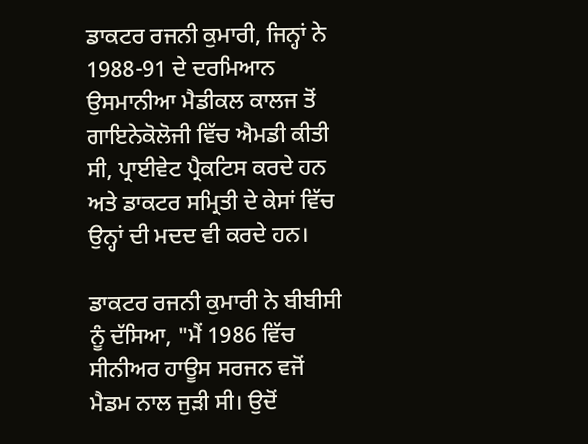ਡਾਕਟਰ ਰਜਨੀ ਕੁਮਾਰੀ, ਜਿਨ੍ਹਾਂ ਨੇ 1988-91 ਦੇ ਦਰਮਿਆਨ ਉਸਮਾਨੀਆ ਮੈਡੀਕਲ ਕਾਲਜ ਤੋਂ ਗਾਇਨੇਕੋਲੋਜੀ ਵਿੱਚ ਐਮਡੀ ਕੀਤੀ ਸੀ, ਪ੍ਰਾਈਵੇਟ ਪ੍ਰੈਕਟਿਸ ਕਰਦੇ ਹਨ ਅਤੇ ਡਾਕਟਰ ਸਮ੍ਰਿਤੀ ਦੇ ਕੇਸਾਂ ਵਿੱਚ ਉਨ੍ਹਾਂ ਦੀ ਮਦਦ ਵੀ ਕਰਦੇ ਹਨ।

ਡਾਕਟਰ ਰਜਨੀ ਕੁਮਾਰੀ ਨੇ ਬੀਬੀਸੀ ਨੂੰ ਦੱਸਿਆ, "ਮੈਂ 1986 ਵਿੱਚ ਸੀਨੀਅਰ ਹਾਊਸ ਸਰਜਨ ਵਜੋਂ ਮੈਡਮ ਨਾਲ ਜੁੜੀ ਸੀ। ਉਦੋਂ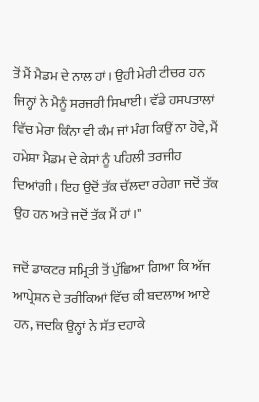ਤੋਂ ਮੈਂ ਮੈਡਮ ਦੇ ਨਾਲ ਹਾਂ। ਉਹੀ ਮੇਰੀ ਟੀਚਰ ਹਨ ਜਿਨ੍ਹਾਂ ਨੇ ਮੈਨੂੰ ਸਰਜਰੀ ਸਿਖਾਈ। ਵੱਡੇ ਹਸਪਤਾਲਾਂ ਵਿੱਚ ਮੇਰਾ ਕਿੰਨਾ ਵੀ ਕੰਮ ਜਾਂ ਮੰਗ ਕਿਉਂ ਨਾ ਹੋਵੇ, ਮੈਂ ਹਮੇਸ਼ਾ ਮੈਡਮ ਦੇ ਕੇਸਾਂ ਨੂੰ ਪਹਿਲੀ ਤਰਜੀਹ ਦਿਆਂਗੀ। ਇਹ ਉਦੋਂ ਤੱਕ ਚੱਲਦਾ ਰਹੇਗਾ ਜਦੋਂ ਤੱਕ ਉਹ ਹਨ ਅਤੇ ਜਦੋਂ ਤੱਕ ਮੈਂ ਹਾਂ।"

ਜਦੋਂ ਡਾਕਟਰ ਸਮ੍ਰਿਤੀ ਤੋਂ ਪੁੱਛਿਆ ਗਿਆ ਕਿ ਅੱਜ ਆਪ੍ਰੇਸ਼ਨ ਦੇ ਤਰੀਕਿਆਂ ਵਿੱਚ ਕੀ ਬਦਲਾਅ ਆਏ ਹਨ, ਜਦਕਿ ਉਨ੍ਹਾਂ ਨੇ ਸੱਤ ਦਹਾਕੇ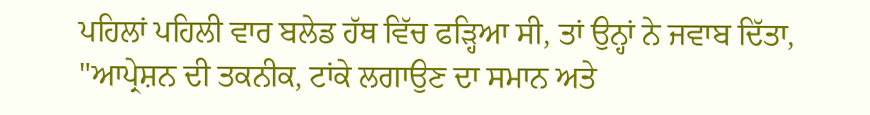ਪਹਿਲਾਂ ਪਹਿਲੀ ਵਾਰ ਬਲੇਡ ਹੱਥ ਵਿੱਚ ਫੜ੍ਹਿਆ ਸੀ, ਤਾਂ ਉਨ੍ਹਾਂ ਨੇ ਜਵਾਬ ਦਿੱਤਾ, "ਆਪ੍ਰੇਸ਼ਨ ਦੀ ਤਕਨੀਕ, ਟਾਂਕੇ ਲਗਾਉਣ ਦਾ ਸਮਾਨ ਅਤੇ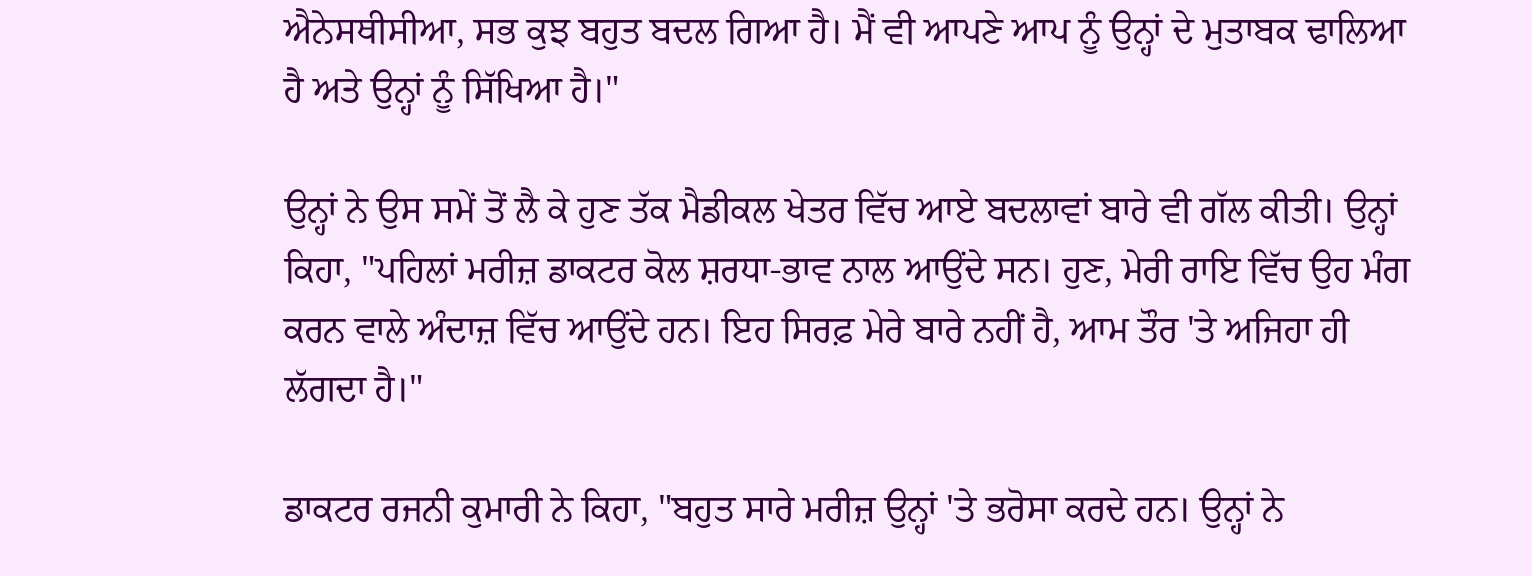ਐਨੇਸਥੀਸੀਆ, ਸਭ ਕੁਝ ਬਹੁਤ ਬਦਲ ਗਿਆ ਹੈ। ਮੈਂ ਵੀ ਆਪਣੇ ਆਪ ਨੂੰ ਉਨ੍ਹਾਂ ਦੇ ਮੁਤਾਬਕ ਢਾਲਿਆ ਹੈ ਅਤੇ ਉਨ੍ਹਾਂ ਨੂੰ ਸਿੱਖਿਆ ਹੈ।"

ਉਨ੍ਹਾਂ ਨੇ ਉਸ ਸਮੇਂ ਤੋਂ ਲੈ ਕੇ ਹੁਣ ਤੱਕ ਮੈਡੀਕਲ ਖੇਤਰ ਵਿੱਚ ਆਏ ਬਦਲਾਵਾਂ ਬਾਰੇ ਵੀ ਗੱਲ ਕੀਤੀ। ਉਨ੍ਹਾਂ ਕਿਹਾ, "ਪਹਿਲਾਂ ਮਰੀਜ਼ ਡਾਕਟਰ ਕੋਲ ਸ਼ਰਧਾ-ਭਾਵ ਨਾਲ ਆਉਂਦੇ ਸਨ। ਹੁਣ, ਮੇਰੀ ਰਾਇ ਵਿੱਚ ਉਹ ਮੰਗ ਕਰਨ ਵਾਲੇ ਅੰਦਾਜ਼ ਵਿੱਚ ਆਉਂਦੇ ਹਨ। ਇਹ ਸਿਰਫ਼ ਮੇਰੇ ਬਾਰੇ ਨਹੀਂ ਹੈ, ਆਮ ਤੌਰ 'ਤੇ ਅਜਿਹਾ ਹੀ ਲੱਗਦਾ ਹੈ।"

ਡਾਕਟਰ ਰਜਨੀ ਕੁਮਾਰੀ ਨੇ ਕਿਹਾ, "ਬਹੁਤ ਸਾਰੇ ਮਰੀਜ਼ ਉਨ੍ਹਾਂ 'ਤੇ ਭਰੋਸਾ ਕਰਦੇ ਹਨ। ਉਨ੍ਹਾਂ ਨੇ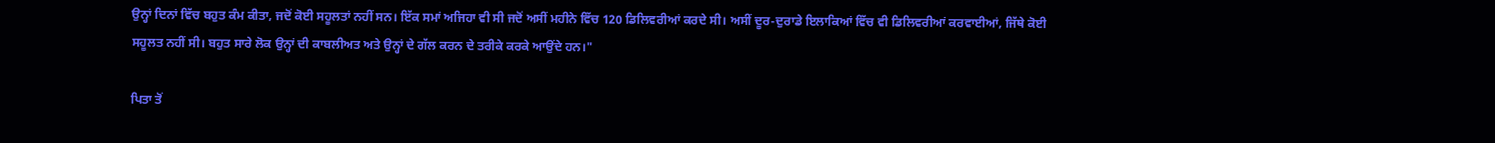ਉਨ੍ਹਾਂ ਦਿਨਾਂ ਵਿੱਚ ਬਹੁਤ ਕੰਮ ਕੀਤਾ, ਜਦੋਂ ਕੋਈ ਸਹੂਲਤਾਂ ਨਹੀਂ ਸਨ। ਇੱਕ ਸਮਾਂ ਅਜਿਹਾ ਵੀ ਸੀ ਜਦੋਂ ਅਸੀਂ ਮਹੀਨੇ ਵਿੱਚ 120 ਡਿਲਿਵਰੀਆਂ ਕਰਦੇ ਸੀ। ਅਸੀਂ ਦੂਰ-ਦੁਰਾਡੇ ਇਲਾਕਿਆਂ ਵਿੱਚ ਵੀ ਡਿਲਿਵਰੀਆਂ ਕਰਵਾਈਆਂ, ਜਿੱਥੇ ਕੋਈ ਸਹੂਲਤ ਨਹੀਂ ਸੀ। ਬਹੁਤ ਸਾਰੇ ਲੋਕ ਉਨ੍ਹਾਂ ਦੀ ਕਾਬਲੀਅਤ ਅਤੇ ਉਨ੍ਹਾਂ ਦੇ ਗੱਲ ਕਰਨ ਦੇ ਤਰੀਕੇ ਕਰਕੇ ਆਉਂਦੇ ਹਨ।"

ਪਿਤਾ ਤੋਂ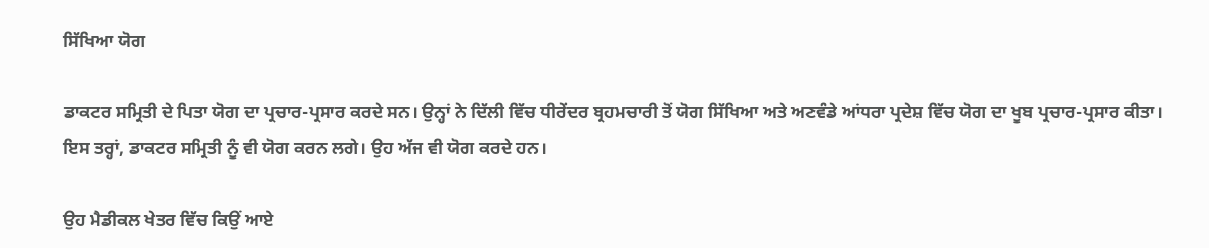ਸਿੱਖਿਆ ਯੋਗ

ਡਾਕਟਰ ਸਮ੍ਰਿਤੀ ਦੇ ਪਿਤਾ ਯੋਗ ਦਾ ਪ੍ਰਚਾਰ-ਪ੍ਰਸਾਰ ਕਰਦੇ ਸਨ। ਉਨ੍ਹਾਂ ਨੇ ਦਿੱਲੀ ਵਿੱਚ ਧੀਰੇਂਦਰ ਬ੍ਰਹਮਚਾਰੀ ਤੋਂ ਯੋਗ ਸਿੱਖਿਆ ਅਤੇ ਅਣਵੰਡੇ ਆਂਧਰਾ ਪ੍ਰਦੇਸ਼ ਵਿੱਚ ਯੋਗ ਦਾ ਖੂਬ ਪ੍ਰਚਾਰ-ਪ੍ਰਸਾਰ ਕੀਤਾ। ਇਸ ਤਰ੍ਹਾਂ, ਡਾਕਟਰ ਸਮ੍ਰਿਤੀ ਨੂੰ ਵੀ ਯੋਗ ਕਰਨ ਲਗੇ। ਉਹ ਅੱਜ ਵੀ ਯੋਗ ਕਰਦੇ ਹਨ।

ਉਹ ਮੈਡੀਕਲ ਖੇਤਰ ਵਿੱਚ ਕਿਉਂ ਆਏ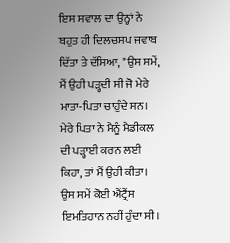ਇਸ ਸਵਾਲ ਦਾ ਉਨ੍ਹਾਂ ਨੇ ਬਹੁਤ ਹੀ ਦਿਲਚਸਪ ਜਵਾਬ ਦਿੱਤਾ ਤੇ ਦੱਸਿਆ, "ਉਸ ਸਮੇਂ, ਮੈਂ ਉਹੀ ਪੜ੍ਹਦੀ ਸੀ ਜੋ ਮੇਰੇ ਮਾਤਾ-ਪਿਤਾ ਚਾਹੁੰਦੇ ਸਨ। ਮੇਰੇ ਪਿਤਾ ਨੇ ਮੈਨੂੰ ਮੈਡੀਕਲ ਦੀ ਪੜ੍ਹਾਈ ਕਰਨ ਲਈ ਕਿਹਾ, ਤਾਂ ਮੈਂ ਉਹੀ ਕੀਤਾ। ਉਸ ਸਮੇਂ ਕੋਈ ਐਂਟ੍ਰੈਂਸ ਇਮਤਿਹਾਨ ਨਹੀਂ ਹੁੰਦਾ ਸੀ।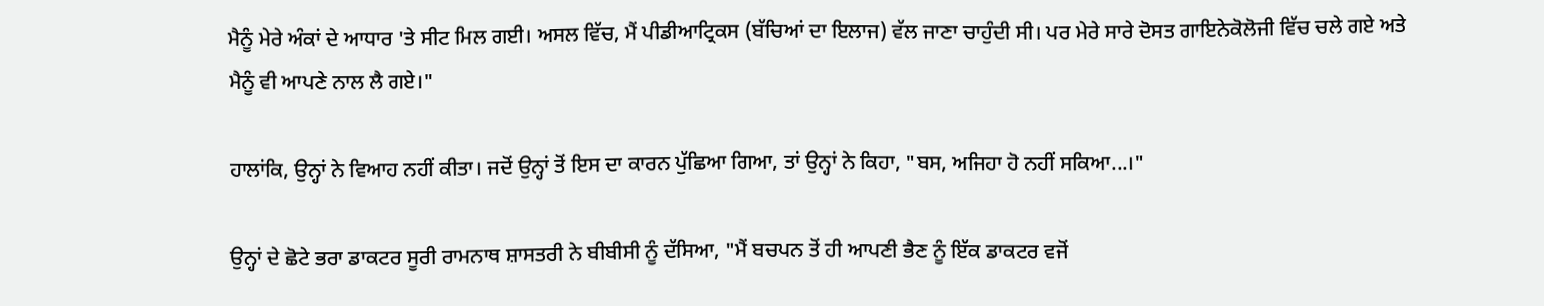ਮੈਨੂੰ ਮੇਰੇ ਅੰਕਾਂ ਦੇ ਆਧਾਰ 'ਤੇ ਸੀਟ ਮਿਲ ਗਈ। ਅਸਲ ਵਿੱਚ, ਮੈਂ ਪੀਡੀਆਟ੍ਰਿਕਸ (ਬੱਚਿਆਂ ਦਾ ਇਲਾਜ) ਵੱਲ ਜਾਣਾ ਚਾਹੁੰਦੀ ਸੀ। ਪਰ ਮੇਰੇ ਸਾਰੇ ਦੋਸਤ ਗਾਇਨੇਕੋਲੋਜੀ ਵਿੱਚ ਚਲੇ ਗਏ ਅਤੇ ਮੈਨੂੰ ਵੀ ਆਪਣੇ ਨਾਲ ਲੈ ਗਏ।"

ਹਾਲਾਂਕਿ, ਉਨ੍ਹਾਂ ਨੇ ਵਿਆਹ ਨਹੀਂ ਕੀਤਾ। ਜਦੋਂ ਉਨ੍ਹਾਂ ਤੋਂ ਇਸ ਦਾ ਕਾਰਨ ਪੁੱਛਿਆ ਗਿਆ, ਤਾਂ ਉਨ੍ਹਾਂ ਨੇ ਕਿਹਾ, "ਬਸ, ਅਜਿਹਾ ਹੋ ਨਹੀਂ ਸਕਿਆ...।"

ਉਨ੍ਹਾਂ ਦੇ ਛੋਟੇ ਭਰਾ ਡਾਕਟਰ ਸੂਰੀ ਰਾਮਨਾਥ ਸ਼ਾਸਤਰੀ ਨੇ ਬੀਬੀਸੀ ਨੂੰ ਦੱਸਿਆ, "ਮੈਂ ਬਚਪਨ ਤੋਂ ਹੀ ਆਪਣੀ ਭੈਣ ਨੂੰ ਇੱਕ ਡਾਕਟਰ ਵਜੋਂ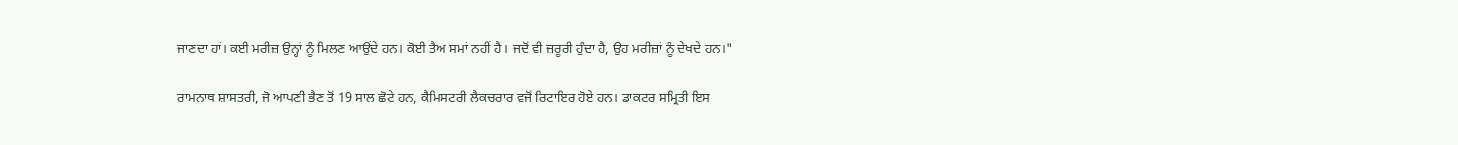ਜਾਣਦਾ ਹਾਂ। ਕਈ ਮਰੀਜ਼ ਉਨ੍ਹਾਂ ਨੂੰ ਮਿਲਣ ਆਉਂਦੇ ਹਨ। ਕੋਈ ਤੈਅ ਸਮਾਂ ਨਹੀਂ ਹੈ। ਜਦੋਂ ਵੀ ਜ਼ਰੂਰੀ ਹੁੰਦਾ ਹੈ, ਉਹ ਮਰੀਜ਼ਾਂ ਨੂੰ ਦੇਖਦੇ ਹਨ।"

ਰਾਮਨਾਥ ਸ਼ਾਸਤਰੀ, ਜੋ ਆਪਣੀ ਭੈਣ ਤੋਂ 19 ਸਾਲ ਛੋਟੇ ਹਨ, ਕੈਮਿਸਟਰੀ ਲੈਕਚਰਾਰ ਵਜੋਂ ਰਿਟਾਇਰ ਹੋਏ ਹਨ। ਡਾਕਟਰ ਸਮ੍ਰਿਤੀ ਇਸ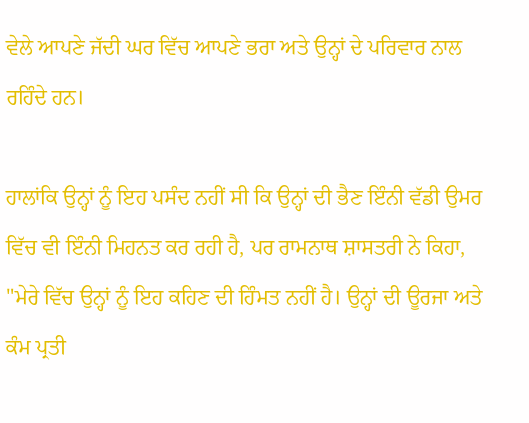ਵੇਲੇ ਆਪਣੇ ਜੱਦੀ ਘਰ ਵਿੱਚ ਆਪਣੇ ਭਰਾ ਅਤੇ ਉਨ੍ਹਾਂ ਦੇ ਪਰਿਵਾਰ ਨਾਲ ਰਹਿੰਦੇ ਹਨ।

ਹਾਲਾਂਕਿ ਉਨ੍ਹਾਂ ਨੂੰ ਇਹ ਪਸੰਦ ਨਹੀਂ ਸੀ ਕਿ ਉਨ੍ਹਾਂ ਦੀ ਭੈਣ ਇੰਨੀ ਵੱਡੀ ਉਮਰ ਵਿੱਚ ਵੀ ਇੰਨੀ ਮਿਹਨਤ ਕਰ ਰਹੀ ਹੈ, ਪਰ ਰਾਮਨਾਥ ਸ਼ਾਸਤਰੀ ਨੇ ਕਿਹਾ, "ਮੇਰੇ ਵਿੱਚ ਉਨ੍ਹਾਂ ਨੂੰ ਇਹ ਕਹਿਣ ਦੀ ਹਿੰਮਤ ਨਹੀਂ ਹੈ। ਉਨ੍ਹਾਂ ਦੀ ਊਰਜਾ ਅਤੇ ਕੰਮ ਪ੍ਰਤੀ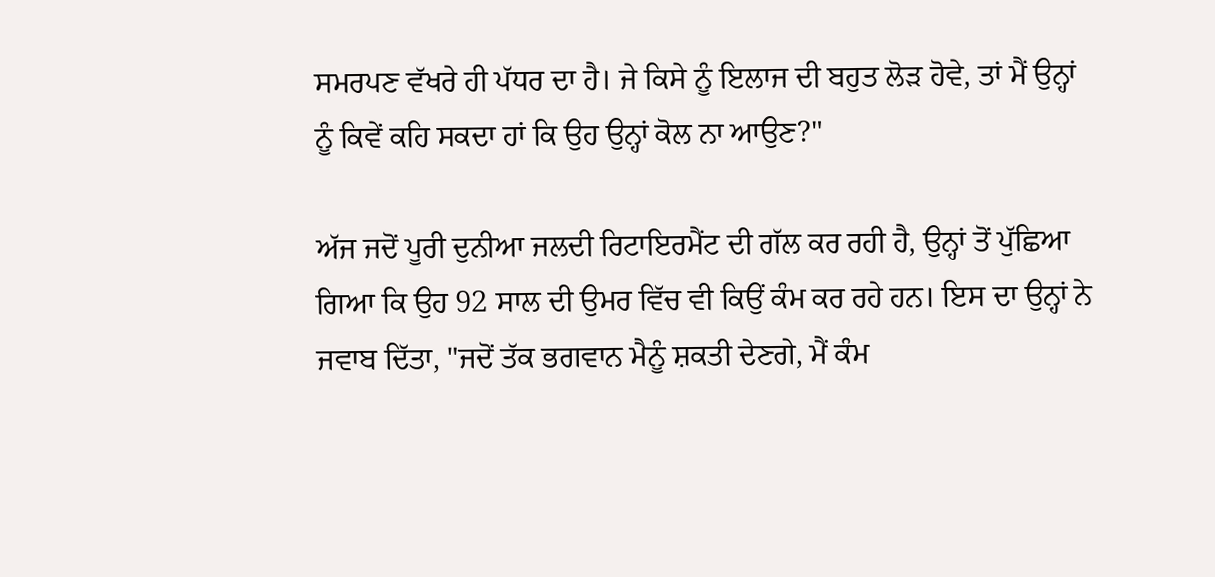ਸਮਰਪਣ ਵੱਖਰੇ ਹੀ ਪੱਧਰ ਦਾ ਹੈ। ਜੇ ਕਿਸੇ ਨੂੰ ਇਲਾਜ ਦੀ ਬਹੁਤ ਲੋੜ ਹੋਵੇ, ਤਾਂ ਮੈਂ ਉਨ੍ਹਾਂ ਨੂੰ ਕਿਵੇਂ ਕਹਿ ਸਕਦਾ ਹਾਂ ਕਿ ਉਹ ਉਨ੍ਹਾਂ ਕੋਲ ਨਾ ਆਉਣ?"

ਅੱਜ ਜਦੋਂ ਪੂਰੀ ਦੁਨੀਆ ਜਲਦੀ ਰਿਟਾਇਰਮੈਂਟ ਦੀ ਗੱਲ ਕਰ ਰਹੀ ਹੈ, ਉਨ੍ਹਾਂ ਤੋਂ ਪੁੱਛਿਆ ਗਿਆ ਕਿ ਉਹ 92 ਸਾਲ ਦੀ ਉਮਰ ਵਿੱਚ ਵੀ ਕਿਉਂ ਕੰਮ ਕਰ ਰਹੇ ਹਨ। ਇਸ ਦਾ ਉਨ੍ਹਾਂ ਨੇ ਜਵਾਬ ਦਿੱਤਾ, "ਜਦੋਂ ਤੱਕ ਭਗਵਾਨ ਮੈਨੂੰ ਸ਼ਕਤੀ ਦੇਣਗੇ, ਮੈਂ ਕੰਮ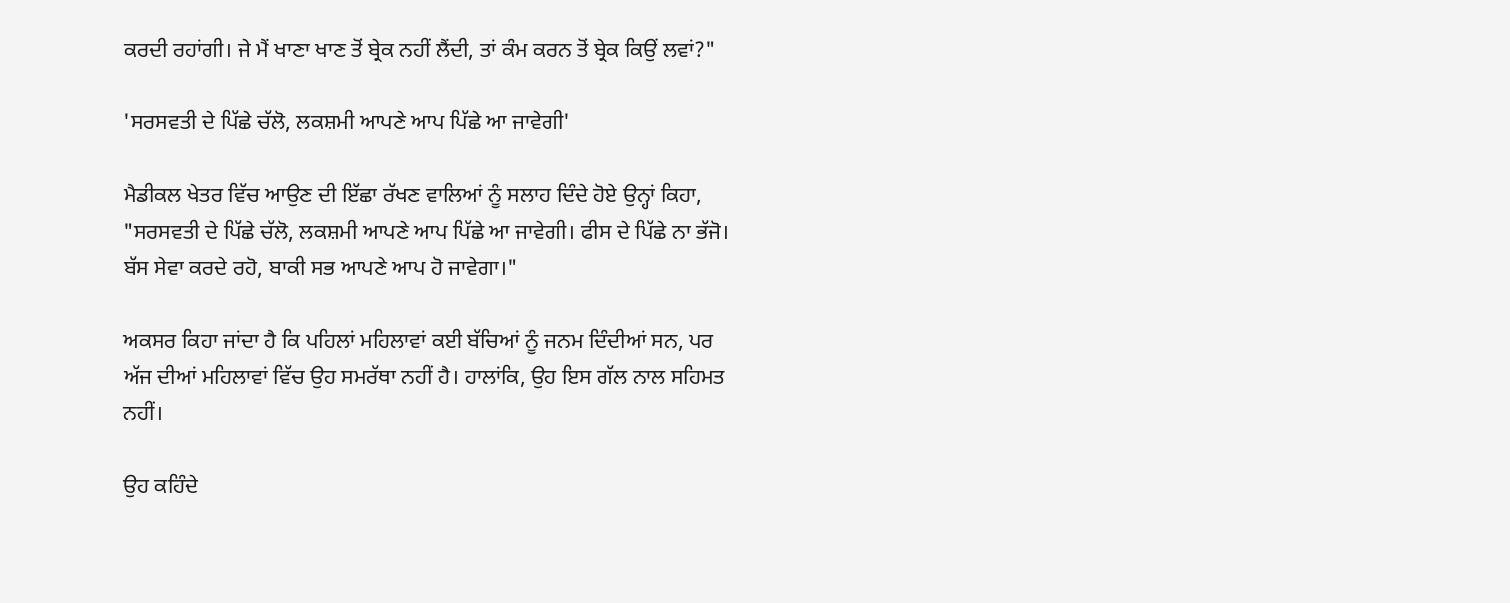ਕਰਦੀ ਰਹਾਂਗੀ। ਜੇ ਮੈਂ ਖਾਣਾ ਖਾਣ ਤੋਂ ਬ੍ਰੇਕ ਨਹੀਂ ਲੈਂਦੀ, ਤਾਂ ਕੰਮ ਕਰਨ ਤੋਂ ਬ੍ਰੇਕ ਕਿਉਂ ਲਵਾਂ?"

'ਸਰਸਵਤੀ ਦੇ ਪਿੱਛੇ ਚੱਲੋ, ਲਕਸ਼ਮੀ ਆਪਣੇ ਆਪ ਪਿੱਛੇ ਆ ਜਾਵੇਗੀ'

ਮੈਡੀਕਲ ਖੇਤਰ ਵਿੱਚ ਆਉਣ ਦੀ ਇੱਛਾ ਰੱਖਣ ਵਾਲਿਆਂ ਨੂੰ ਸਲਾਹ ਦਿੰਦੇ ਹੋਏ ਉਨ੍ਹਾਂ ਕਿਹਾ, "ਸਰਸਵਤੀ ਦੇ ਪਿੱਛੇ ਚੱਲੋ, ਲਕਸ਼ਮੀ ਆਪਣੇ ਆਪ ਪਿੱਛੇ ਆ ਜਾਵੇਗੀ। ਫੀਸ ਦੇ ਪਿੱਛੇ ਨਾ ਭੱਜੋ। ਬੱਸ ਸੇਵਾ ਕਰਦੇ ਰਹੋ, ਬਾਕੀ ਸਭ ਆਪਣੇ ਆਪ ਹੋ ਜਾਵੇਗਾ।"

ਅਕਸਰ ਕਿਹਾ ਜਾਂਦਾ ਹੈ ਕਿ ਪਹਿਲਾਂ ਮਹਿਲਾਵਾਂ ਕਈ ਬੱਚਿਆਂ ਨੂੰ ਜਨਮ ਦਿੰਦੀਆਂ ਸਨ, ਪਰ ਅੱਜ ਦੀਆਂ ਮਹਿਲਾਵਾਂ ਵਿੱਚ ਉਹ ਸਮਰੱਥਾ ਨਹੀਂ ਹੈ। ਹਾਲਾਂਕਿ, ਉਹ ਇਸ ਗੱਲ ਨਾਲ ਸਹਿਮਤ ਨਹੀਂ।

ਉਹ ਕਹਿੰਦੇ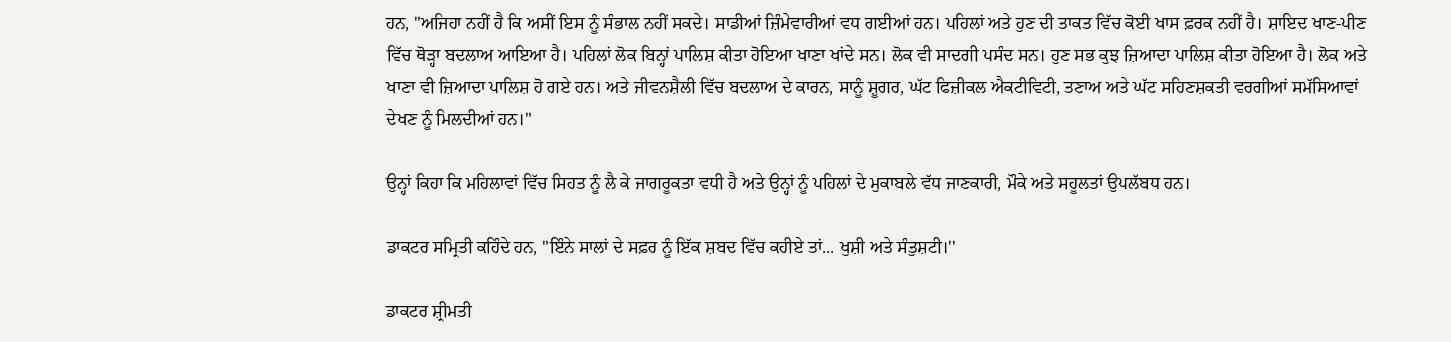ਹਨ, "ਅਜਿਹਾ ਨਹੀਂ ਹੈ ਕਿ ਅਸੀਂ ਇਸ ਨੂੰ ਸੰਭਾਲ ਨਹੀਂ ਸਕਦੇ। ਸਾਡੀਆਂ ਜ਼ਿੰਮੇਵਾਰੀਆਂ ਵਧ ਗਈਆਂ ਹਨ। ਪਹਿਲਾਂ ਅਤੇ ਹੁਣ ਦੀ ਤਾਕਤ ਵਿੱਚ ਕੋਈ ਖਾਸ ਫ਼ਰਕ ਨਹੀਂ ਹੈ। ਸ਼ਾਇਦ ਖਾਣ-ਪੀਣ ਵਿੱਚ ਥੋੜ੍ਹਾ ਬਦਲਾਅ ਆਇਆ ਹੈ। ਪਹਿਲਾਂ ਲੋਕ ਬਿਨ੍ਹਾਂ ਪਾਲਿਸ਼ ਕੀਤਾ ਹੋਇਆ ਖਾਣਾ ਖਾਂਦੇ ਸਨ। ਲੋਕ ਵੀ ਸਾਦਗੀ ਪਸੰਦ ਸਨ। ਹੁਣ ਸਭ ਕੁਝ ਜ਼ਿਆਦਾ ਪਾਲਿਸ਼ ਕੀਤਾ ਹੋਇਆ ਹੈ। ਲੋਕ ਅਤੇ ਖਾਣਾ ਵੀ ਜ਼ਿਆਦਾ ਪਾਲਿਸ਼ ਹੋ ਗਏ ਹਨ। ਅਤੇ ਜੀਵਨਸ਼ੈਲੀ ਵਿੱਚ ਬਦਲਾਅ ਦੇ ਕਾਰਨ, ਸਾਨੂੰ ਸ਼ੂਗਰ, ਘੱਟ ਫਿਜ਼ੀਕਲ ਐਕਟੀਵਿਟੀ, ਤਣਾਅ ਅਤੇ ਘੱਟ ਸਹਿਣਸ਼ਕਤੀ ਵਰਗੀਆਂ ਸਮੱਸਿਆਵਾਂ ਦੇਖਣ ਨੂੰ ਮਿਲਦੀਆਂ ਹਨ।"

ਉਨ੍ਹਾਂ ਕਿਹਾ ਕਿ ਮਹਿਲਾਵਾਂ ਵਿੱਚ ਸਿਹਤ ਨੂੰ ਲੈ ਕੇ ਜਾਗਰੂਕਤਾ ਵਧੀ ਹੈ ਅਤੇ ਉਨ੍ਹਾਂ ਨੂੰ ਪਹਿਲਾਂ ਦੇ ਮੁਕਾਬਲੇ ਵੱਧ ਜਾਣਕਾਰੀ, ਮੌਕੇ ਅਤੇ ਸਹੂਲਤਾਂ ਉਪਲੱਬਧ ਹਨ।

ਡਾਕਟਰ ਸਮ੍ਰਿਤੀ ਕਹਿੰਦੇ ਹਨ, "ਇੰਨੇ ਸਾਲਾਂ ਦੇ ਸਫ਼ਰ ਨੂੰ ਇੱਕ ਸ਼ਬਦ ਵਿੱਚ ਕਹੀਏ ਤਾਂ... ਖੁਸ਼ੀ ਅਤੇ ਸੰਤੁਸ਼ਟੀ।''

ਡਾਕਟਰ ਸ਼੍ਰੀਮਤੀ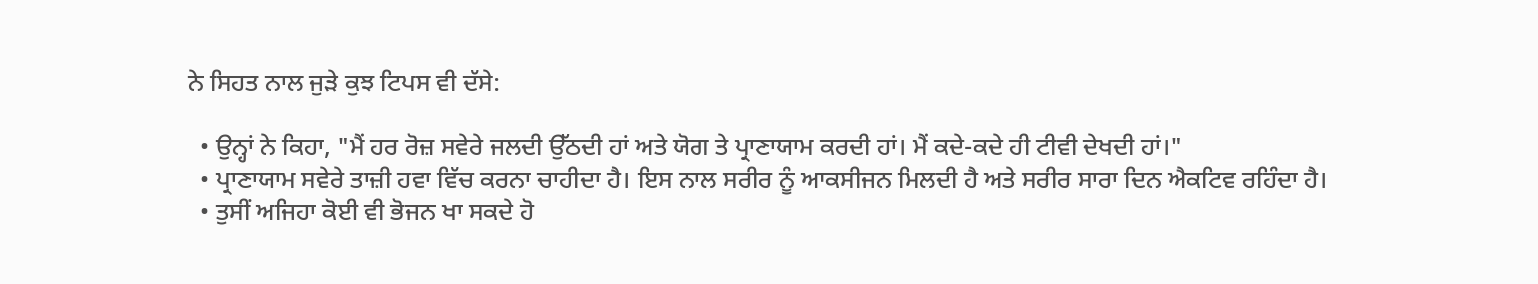ਨੇ ਸਿਹਤ ਨਾਲ ਜੁੜੇ ਕੁਝ ਟਿਪਸ ਵੀ ਦੱਸੇ:

  • ਉਨ੍ਹਾਂ ਨੇ ਕਿਹਾ, "ਮੈਂ ਹਰ ਰੋਜ਼ ਸਵੇਰੇ ਜਲਦੀ ਉੱਠਦੀ ਹਾਂ ਅਤੇ ਯੋਗ ਤੇ ਪ੍ਰਾਣਾਯਾਮ ਕਰਦੀ ਹਾਂ। ਮੈਂ ਕਦੇ-ਕਦੇ ਹੀ ਟੀਵੀ ਦੇਖਦੀ ਹਾਂ।"
  • ਪ੍ਰਾਣਾਯਾਮ ਸਵੇਰੇ ਤਾਜ਼ੀ ਹਵਾ ਵਿੱਚ ਕਰਨਾ ਚਾਹੀਦਾ ਹੈ। ਇਸ ਨਾਲ ਸਰੀਰ ਨੂੰ ਆਕਸੀਜਨ ਮਿਲਦੀ ਹੈ ਅਤੇ ਸਰੀਰ ਸਾਰਾ ਦਿਨ ਐਕਟਿਵ ਰਹਿੰਦਾ ਹੈ।
  • ਤੁਸੀਂ ਅਜਿਹਾ ਕੋਈ ਵੀ ਭੋਜਨ ਖਾ ਸਕਦੇ ਹੋ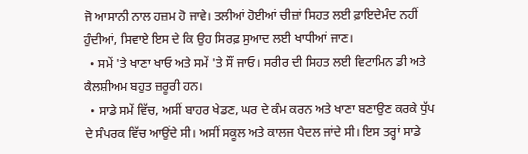ਜੋ ਆਸਾਨੀ ਨਾਲ ਹਜ਼ਮ ਹੋ ਜਾਵੇ। ਤਲੀਆਂ ਹੋਈਆਂ ਚੀਜ਼ਾਂ ਸਿਹਤ ਲਈ ਫ਼ਾਇਦੇਮੰਦ ਨਹੀਂ ਹੁੰਦੀਆਂ, ਸਿਵਾਏ ਇਸ ਦੇ ਕਿ ਉਹ ਸਿਰਫ਼ ਸੁਆਦ ਲਈ ਖਾਧੀਆਂ ਜਾਣ।
  • ਸਮੇਂ 'ਤੇ ਖਾਣਾ ਖਾਓ ਅਤੇ ਸਮੇਂ 'ਤੇ ਸੌਂ ਜਾਓ। ਸਰੀਰ ਦੀ ਸਿਹਤ ਲਈ ਵਿਟਾਮਿਨ ਡੀ ਅਤੇ ਕੈਲਸ਼ੀਅਮ ਬਹੁਤ ਜ਼ਰੂਰੀ ਹਨ।
  • ਸਾਡੇ ਸਮੇਂ ਵਿੱਚ, ਅਸੀਂ ਬਾਹਰ ਖੇਡਣ, ਘਰ ਦੇ ਕੰਮ ਕਰਨ ਅਤੇ ਖਾਣਾ ਬਣਾਉਣ ਕਰਕੇ ਧੁੱਪ ਦੇ ਸੰਪਰਕ ਵਿੱਚ ਆਉਂਦੇ ਸੀ। ਅਸੀਂ ਸਕੂਲ ਅਤੇ ਕਾਲਜ ਪੈਦਲ ਜਾਂਦੇ ਸੀ। ਇਸ ਤਰ੍ਹਾਂ ਸਾਡੇ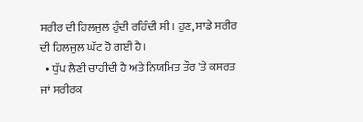ਸਰੀਰ ਦੀ ਹਿਲਜੁਲ ਹੁੰਦੀ ਰਹਿੰਦੀ ਸੀ। ਹੁਣ, ਸਾਡੇ ਸਰੀਰ ਦੀ ਹਿਲਜੁਲ ਘੱਟ ਹੋ ਗਈ ਹੈ।
  • ਧੁੱਪ ਲੈਣੀ ਚਾਹੀਦੀ ਹੈ ਅਤੇ ਨਿਯਮਿਤ ਤੌਰ 'ਤੇ ਕਸਰਤ ਜਾਂ ਸਰੀਰਕ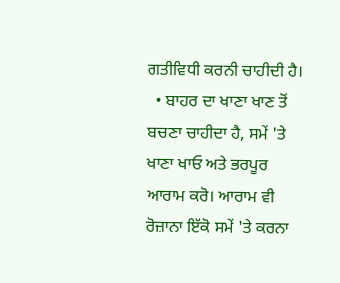ਗਤੀਵਿਧੀ ਕਰਨੀ ਚਾਹੀਦੀ ਹੈ।
  • ਬਾਹਰ ਦਾ ਖਾਣਾ ਖਾਣ ਤੋਂ ਬਚਣਾ ਚਾਹੀਦਾ ਹੈ, ਸਮੇਂ 'ਤੇ ਖਾਣਾ ਖਾਓ ਅਤੇ ਭਰਪੂਰ ਆਰਾਮ ਕਰੋ। ਆਰਾਮ ਵੀ ਰੋਜ਼ਾਨਾ ਇੱਕੋ ਸਮੇਂ 'ਤੇ ਕਰਨਾ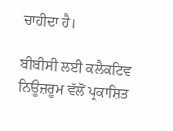ਚਾਹੀਦਾ ਹੈ।

ਬੀਬੀਸੀ ਲਈ ਕਲੈਕਟਿਵ ਨਿਊਜ਼ਰੂਮ ਵੱਲੋਂ ਪ੍ਰਕਾਸ਼ਿਤ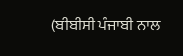(ਬੀਬੀਸੀ ਪੰਜਾਬੀ ਨਾਲ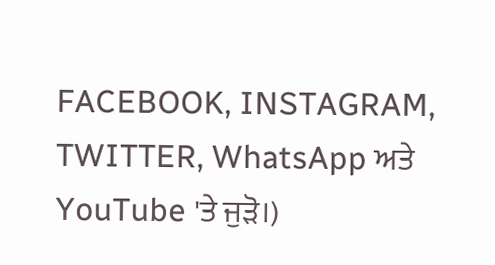FACEBOOK, INSTAGRAM, TWITTER, WhatsApp ਅਤੇ YouTube 'ਤੇ ਜੁੜੋ।)